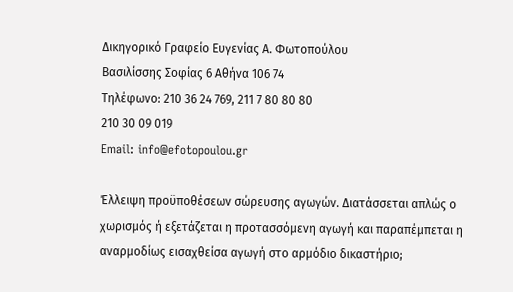Δικηγορικό Γραφείο Ευγενίας Α. Φωτοπούλου
Βασιλίσσης Σοφίας 6 Αθήνα 106 74
Τηλέφωνο: 210 36 24 769, 211 7 80 80 80
210 30 09 019
Email: info@efotopoulou.gr

Έλλειψη προϋποθέσεων σώρευσης αγωγών. Διατάσσεται απλώς ο χωρισμός ή εξετάζεται η προτασσόμενη αγωγή και παραπέμπεται η αναρμοδίως εισαχθείσα αγωγή στο αρμόδιο δικαστήριο;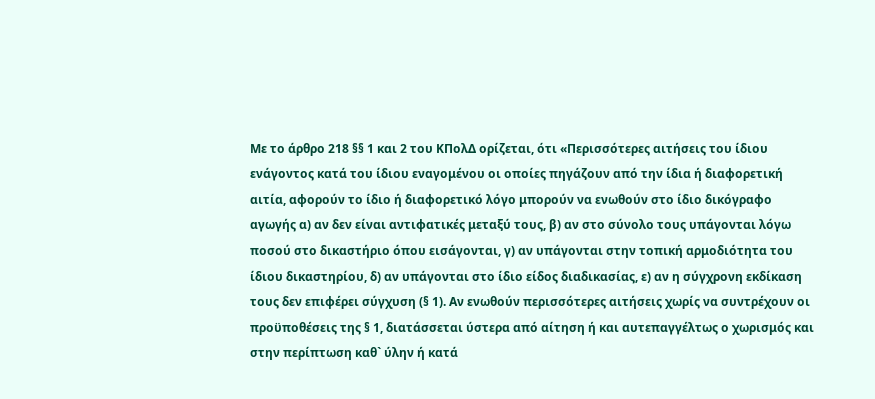Με το άρθρο 218 §§ 1 και 2 του ΚΠολΔ ορίζεται, ότι «Περισσότερες αιτήσεις του ίδιου ενάγοντος κατά του ίδιου εναγομένου οι οποίες πηγάζουν από την ίδια ή διαφορετική αιτία, αφορούν το ίδιο ή διαφορετικό λόγο μπορούν να ενωθούν στο ίδιο δικόγραφο αγωγής α) αν δεν είναι αντιφατικές μεταξύ τους, β) αν στο σύνολο τους υπάγονται λόγω ποσού στο δικαστήριο όπου εισάγονται, γ) αν υπάγονται στην τοπική αρμοδιότητα του ίδιου δικαστηρίου, δ) αν υπάγονται στο ίδιο είδος διαδικασίας, ε) αν η σύγχρονη εκδίκαση τους δεν επιφέρει σύγχυση (§ 1). Αν ενωθούν περισσότερες αιτήσεις χωρίς να συντρέχουν οι προϋποθέσεις της § 1, διατάσσεται ύστερα από αίτηση ή και αυτεπαγγέλτως ο χωρισμός και στην περίπτωση καθ` ύλην ή κατά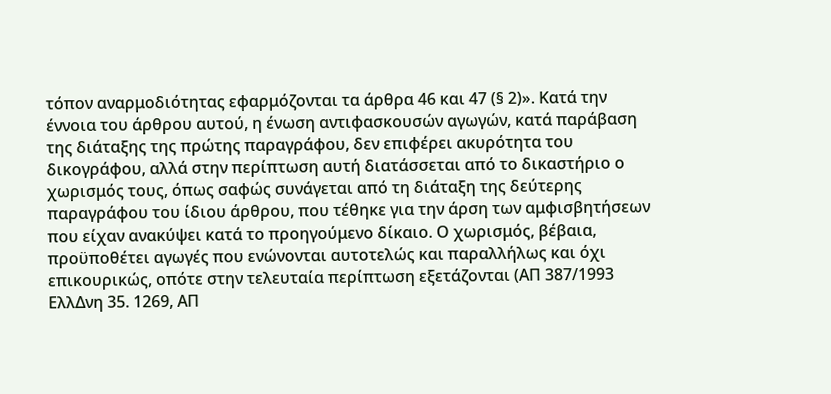τόπον αναρμοδιότητας εφαρμόζονται τα άρθρα 46 και 47 (§ 2)». Κατά την έννοια του άρθρου αυτού, η ένωση αντιφασκουσών αγωγών, κατά παράβαση της διάταξης της πρώτης παραγράφου, δεν επιφέρει ακυρότητα του δικογράφου, αλλά στην περίπτωση αυτή διατάσσεται από το δικαστήριο ο χωρισμός τους, όπως σαφώς συνάγεται από τη διάταξη της δεύτερης παραγράφου του ίδιου άρθρου, που τέθηκε για την άρση των αμφισβητήσεων που είχαν ανακύψει κατά το προηγούμενο δίκαιο. Ο χωρισμός, βέβαια, προϋποθέτει αγωγές που ενώνονται αυτοτελώς και παραλλήλως και όχι επικουρικώς, οπότε στην τελευταία περίπτωση εξετάζονται (ΑΠ 387/1993 ΕλλΔνη 35. 1269, ΑΠ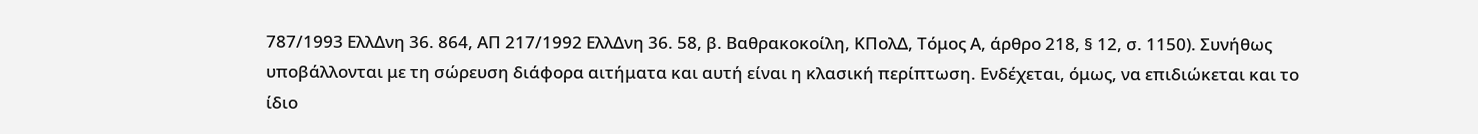787/1993 ΕλλΔνη 36. 864, ΑΠ 217/1992 ΕλλΔνη 36. 58, β. Βαθρακοκοίλη, ΚΠολΔ, Τόμος Α, άρθρο 218, § 12, σ. 1150). Συνήθως υποβάλλονται με τη σώρευση διάφορα αιτήματα και αυτή είναι η κλασική περίπτωση. Ενδέχεται, όμως, να επιδιώκεται και το ίδιο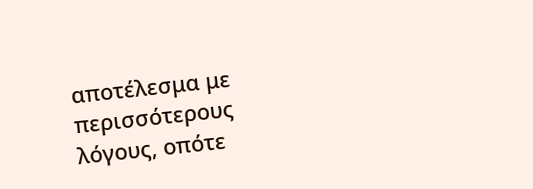αποτέλεσμα με περισσότερους λόγους, οπότε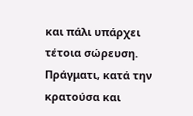και πάλι υπάρχει τέτοια σώρευση. Πράγματι, κατά την κρατούσα και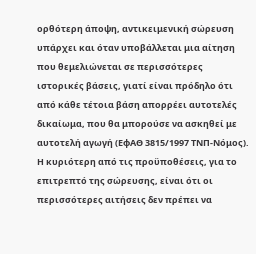ορθότερη άποψη, αντικειμενική σώρευση υπάρχει και όταν υποβάλλεται μια αίτηση που θεμελιώνεται σε περισσότερες ιστορικές βάσεις, γιατί είναι πρόδηλο ότι από κάθε τέτοια βάση απορρέει αυτοτελές δικαίωμα, που θα μπορούσε να ασκηθεί με αυτοτελή αγωγή (ΕφΑΘ 3815/1997 ΤΝΠ-Νόμος). Η κυριότερη από τις προϋποθέσεις, για το επιτρεπτό της σώρευσης, είναι ότι οι περισσότερες αιτήσεις δεν πρέπει να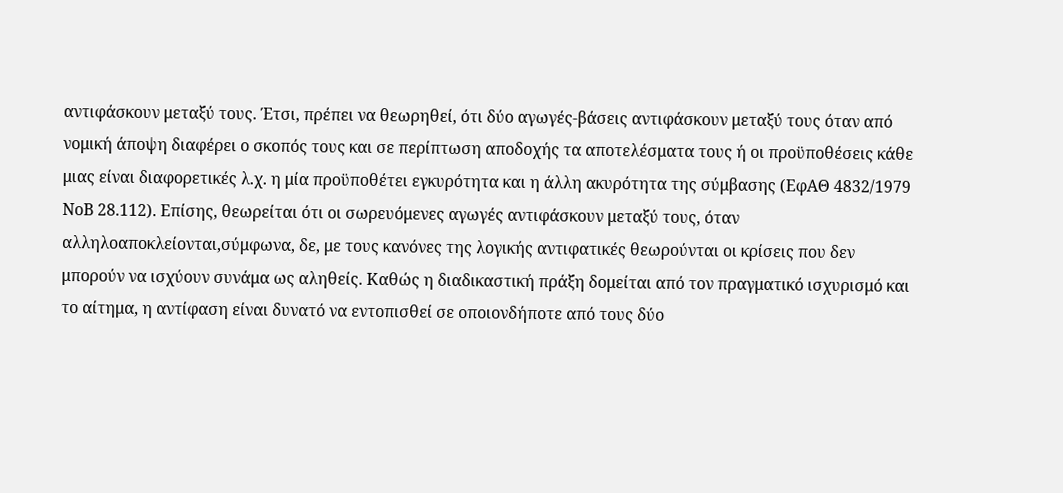αντιφάσκουν μεταξύ τους. Έτσι, πρέπει να θεωρηθεί, ότι δύο αγωγές-βάσεις αντιφάσκουν μεταξύ τους όταν από νομική άποψη διαφέρει ο σκοπός τους και σε περίπτωση αποδοχής τα αποτελέσματα τους ή οι προϋποθέσεις κάθε μιας είναι διαφορετικές λ.χ. η μία προϋποθέτει εγκυρότητα και η άλλη ακυρότητα της σύμβασης (ΕφΑΘ 4832/1979 ΝοΒ 28.112). Επίσης, θεωρείται ότι οι σωρευόμενες αγωγές αντιφάσκουν μεταξύ τους, όταν αλληλοαποκλείονται,σύμφωνα, δε, με τους κανόνες της λογικής αντιφατικές θεωρούνται οι κρίσεις που δεν μπορούν να ισχύουν συνάμα ως αληθείς. Καθώς η διαδικαστική πράξη δομείται από τον πραγματικό ισχυρισμό και το αίτημα, η αντίφαση είναι δυνατό να εντοπισθεί σε οποιονδήποτε από τους δύο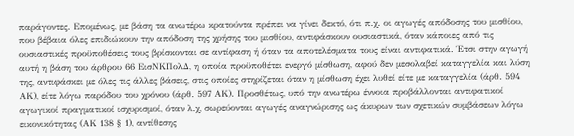παράγοντες. Επομένως, με βάση τα ανωτέρω κρατούντα πρέπει να γίνει δεκτό, ότι π.χ. οι αγωγές απόδοσης του μισθίου, που βέβαια όλες επιδιώκουν την απόδοση της χρήσης του μισθίου, αντιφάσκουν ουσιαστικά, όταν κάποιες από τις ουσιαστικές προϋποθέσεις τους βρίσκονται σε αντίφαση ή όταν τα αποτελέσματα τους είναι αντιφατικά. Έτσι στην αγωγή αυτή η βάση του άρθρου 66 ΕισΝΚΠολΔ, η οποία προϋποθέτει ενεργό μίσθωση, αφού δεν μεσολαβεί καταγγελία και λύση της, αντιφάσκει με όλες τις άλλες βάσεις, στις οποίες στηρίζεται όταν η μίσθωση έχει λυθεί είτε με καταγγελία (άρθ. 594 ΑΚ), είτε λόγω παρόδου του χρόνου (άρθ. 597 ΑΚ). Προσθέτως, υπό την ανωτέρω έννοια προβάλλονται αντιφατικοί αγωγικοί πραγματικοί ισχυρισμοί, όταν λ.χ, σωρεύονται αγωγές αναγνώρισης ως άκυρων των σχετικών συμβάσεων λόγω εικονικότητας (ΑΚ 138 § 1), αντίθεσης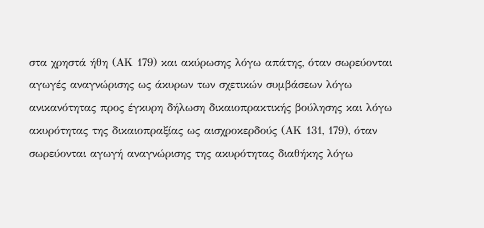στα χρηστά ήθη (ΑΚ 179) και ακύρωσης λόγω απάτης, όταν σωρεύονται αγωγές αναγνώρισης ως άκυρων των σχετικών συμβάσεων λόγω ανικανότητας προς έγκυρη δήλωση δικαιοπρακτικής βούλησης και λόγω ακυρότητας της δικαιοπραξίας ως αισχροκερδούς (ΑΚ 131, 179), όταν σωρεύονται αγωγή αναγνώρισης της ακυρότητας διαθήκης λόγω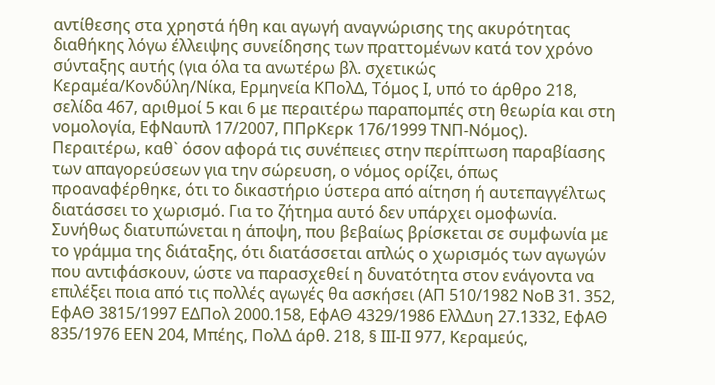αντίθεσης στα χρηστά ήθη και αγωγή αναγνώρισης της ακυρότητας διαθήκης λόγω έλλειψης συνείδησης των πραττομένων κατά τον χρόνο σύνταξης αυτής (για όλα τα ανωτέρω βλ. σχετικώς Κεραμέα/Κονδύλη/Νίκα, Ερμηνεία ΚΠολΔ, Τόμος Ι, υπό το άρθρο 218, σελίδα 467, αριθμοί 5 και 6 με περαιτέρω παραπομπές στη θεωρία και στη νομολογία, ΕφΝαυπλ 17/2007, ΠΠρΚερκ 176/1999 ΤΝΠ-Νόμος). Περαιτέρω, καθ` όσον αφορά τις συνέπειες στην περίπτωση παραβίασης των απαγορεύσεων για την σώρευση, ο νόμος ορίζει, όπως προαναφέρθηκε, ότι το δικαστήριο ύστερα από αίτηση ή αυτεπαγγέλτως διατάσσει το χωρισμό. Για το ζήτημα αυτό δεν υπάρχει ομοφωνία. Συνήθως διατυπώνεται η άποψη, που βεβαίως βρίσκεται σε συμφωνία με το γράμμα της διάταξης, ότι διατάσσεται απλώς ο χωρισμός των αγωγών που αντιφάσκουν, ώστε να παρασχεθεί η δυνατότητα στον ενάγοντα να επιλέξει ποια από τις πολλές αγωγές θα ασκήσει (ΑΠ 510/1982 ΝοΒ 31. 352, ΕφΑΘ 3815/1997 ΕΔΠολ 2000.158, ΕφΑΘ 4329/1986 ΕλλΔυη 27.1332, ΕφΑΘ 835/1976 ΕΕΝ 204, Μπέης, ΠολΔ άρθ. 218, § ΙΙΙ-ΙΙ 977, Κεραμεύς,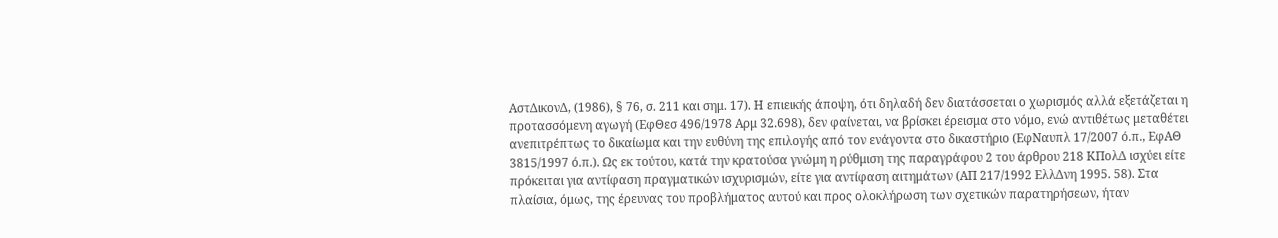ΑστΔικονΔ, (1986), § 76, σ. 211 και σημ. 17). Η επιεικής άποψη, ότι δηλαδή δεν διατάσσεται ο χωρισμός αλλά εξετάζεται η προτασσόμενη αγωγή (ΕφΘεσ 496/1978 Αρμ 32.698), δεν φαίνεται, να βρίσκει έρεισμα στο νόμο, ενώ αντιθέτως μεταθέτει ανεπιτρέπτως το δικαίωμα και την ευθύνη της επιλογής από τον ενάγοντα στο δικαστήριο (ΕφΝαυπλ 17/2007 ό.π., ΕφΑΘ 3815/1997 ό.π.). Ως εκ τούτου, κατά την κρατούσα γνώμη η ρύθμιση της παραγράφου 2 του άρθρου 218 ΚΠολΔ ισχύει είτε πρόκειται για αντίφαση πραγματικών ισχυρισμών, είτε για αντίφαση αιτημάτων (ΑΠ 217/1992 ΕλλΔνη 1995. 58). Στα πλαίσια, όμως, της έρευνας του προβλήματος αυτού και προς ολοκλήρωση των σχετικών παρατηρήσεων, ήταν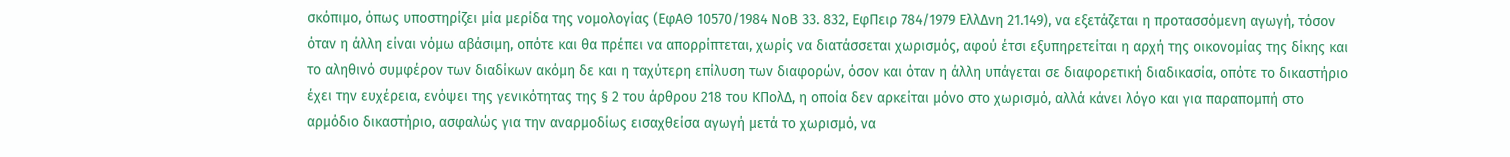σκόπιμο, όπως υποστηρίζει μία μερίδα της νομολογίας (ΕφΑΘ 10570/1984 ΝοΒ 33. 832, ΕφΠειρ 784/1979 ΕλλΔνη 21.149), να εξετάζεται η προτασσόμενη αγωγή, τόσον όταν η άλλη είναι νόμω αβάσιμη, οπότε και θα πρέπει να απορρίπτεται, χωρίς να διατάσσεται χωρισμός, αφού έτσι εξυπηρετείται η αρχή της οικονομίας της δίκης και το αληθινό συμφέρον των διαδίκων ακόμη δε και η ταχύτερη επίλυση των διαφορών, όσον και όταν η άλλη υπάγεται σε διαφορετική διαδικασία, οπότε το δικαστήριο έχει την ευχέρεια, ενόψει της γενικότητας της § 2 του άρθρου 218 του ΚΠολΔ, η οποία δεν αρκείται μόνο στο χωρισμό, αλλά κάνει λόγο και για παραπομπή στο αρμόδιο δικαστήριο, ασφαλώς για την αναρμοδίως εισαχθείσα αγωγή μετά το χωρισμό, να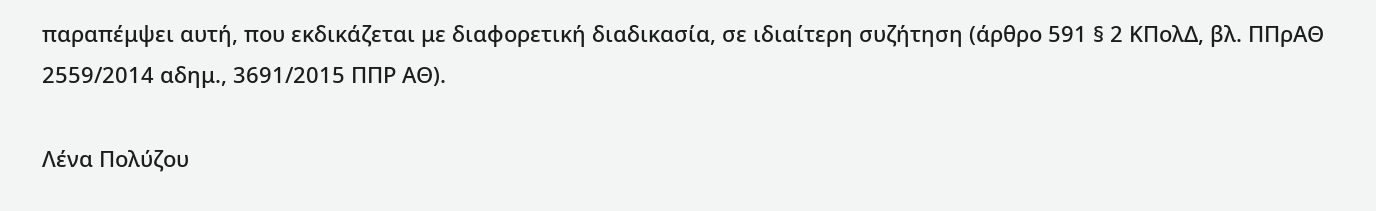παραπέμψει αυτή, που εκδικάζεται με διαφορετική διαδικασία, σε ιδιαίτερη συζήτηση (άρθρο 591 § 2 ΚΠολΔ, βλ. ΠΠρΑΘ 2559/2014 αδημ., 3691/2015 ΠΠΡ ΑΘ).

Λένα Πολύζου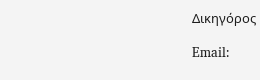Δικηγόρος

Email: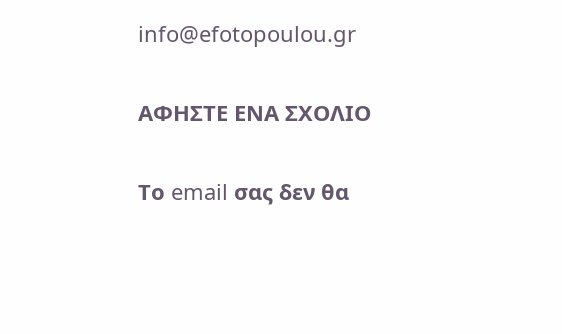info@efotopoulou.gr

ΑΦΗΣΤΕ ΕΝΑ ΣΧΟΛΙΟ

Το email σας δεν θα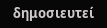δημοσιευτεί